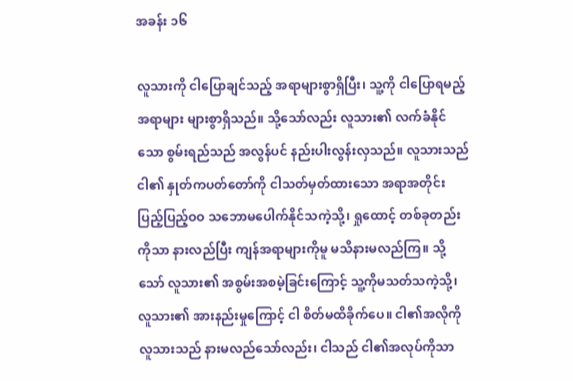အခန်း ၁၆

လူသားကို ငါပြောချင်သည့် အရာများစွာရှိပြီး၊ သူ့ကို ငါပြောရမည့် အရာများ များစွာရှိသည်။ သို့သော်လည်း လူသား၏ လက်ခံနိုင်သော စွမ်းရည်သည် အလွန်ပင် နည်းပါးလွန်းလှသည်။ လူသားသည် ငါ၏ နှုတ်ကပတ်တော်ကို ငါသတ်မှတ်ထားသော အရာအတိုင်း ပြည့်ပြည့်ဝဝ သဘောမပေါက်နိုင်သကဲ့သို့၊ ရှုထောင့် တစ်ခုတည်းကိုသာ နားလည်ပြီး ကျန်အရာများကိုမူ မသိနားမလည်ကြ။ သို့သော် လူသား၏ အစွမ်းအစမဲ့ခြင်းကြောင့် သူ့ကိုမသတ်သကဲ့သို့၊ လူသား၏ အားနည်းမှုကြောင့် ငါ စိတ်မထိခိုက်ပေ။ ငါ၏အလိုကို လူသားသည် နားမလည်သော်လည်း၊ ငါသည် ငါ၏အလုပ်ကိုသာ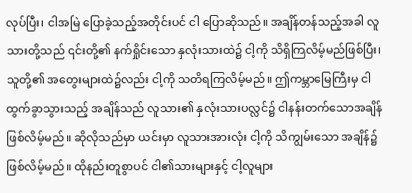လုပ်ပြီး၊ ငါအမြဲ ပြောခဲ့သည့်အတိုင်းပင် ငါ ပြောဆိုသည်။ အချိန်တန်သည့်အခါ လူသားတို့သည် ၎င်းတို့၏ နက်ရှိုင်းသော နှလုံးသားထဲ၌ ငါ့ကို သိရှိကြလိမ့်မည်ဖြစ်ပြီး၊ သူတို့၏ အတွေးများထဲ၌လည်း ငါ့ကို သတိရကြလိမ့်မည်။ ဤကမ္ဘာမြေကြီးမှ ငါထွက်ခွာသွားသည့် အချိန်သည် လူသား၏ နှလုံးသားပလ္လင်၌ ငါနန်းတက်သောအချိန် ဖြစ်လိမ့်မည်။ ဆိုလိုသည်မှာ ယင်းမှာ လူသားအားလုံး ငါ့ကို သိကျွမ်းသော အချိန်၌ ဖြစ်လိမ့်မည်။ ထိုနည်းတူစွာပင် ငါ၏သားများနှင့် ငါ့လူများ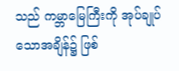သည် ကမ္ဘာမြေကြီးကို အုပ်ချုပ်သောအချိန်၌ ဖြစ်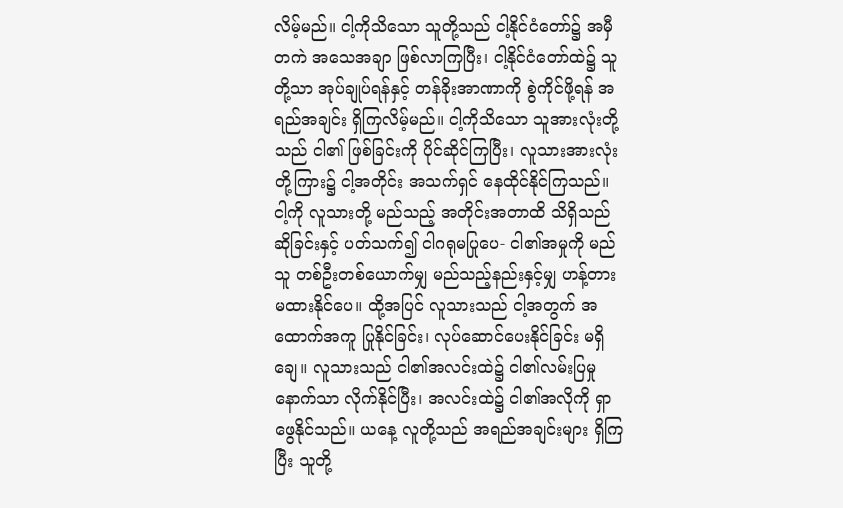လိမ့်မည်။ ငါ့ကိုသိသော သူတို့သည် ငါ့နိုင်ငံတော်၌ အမှီတကဲ အသေအချာ ဖြစ်လာကြပြီး၊ ငါ့နိုင်ငံတော်ထဲ၌ သူတို့သာ အုပ်ချုပ်ရန်နှင့် တန်ခိုးအာဏာကို စွဲကိုင်ဖို့ရန် အရည်အချင်း ရှိကြလိမ့်မည်။ ငါ့ကိုသိသော သူအားလုံးတို့သည် ငါ၏ ဖြစ်ခြင်းကို ပိုင်ဆိုင်ကြပြီး၊ လူသားအားလုံးတို့ကြား၌ ငါ့အတိုင်း အသက်ရှင် နေထိုင်နိုင်ကြသည်။ ငါ့ကို လူသားတို့ မည်သည့် အတိုင်းအတာထိ သိရှိသည်ဆိုခြင်းနှင့် ပတ်သက်၍ ငါဂရုမပြုပေ- ငါ၏အမှုကို မည်သူ တစ်ဦးတစ်ယောက်မျှ မည်သည့်နည်းနှင့်မျှ ဟန့်တား မထားနိုင်ပေ။ ထို့အပြင် လူသားသည် ငါ့အတွက် အထောက်အကူ ပြုနိုင်ခြင်း၊ လုပ်ဆောင်ပေးနိုင်ခြင်း မရှိချေ။ လူသားသည် ငါ၏အလင်းထဲ၌ ငါ၏လမ်းပြမှုနောက်သာ လိုက်နိုင်ပြီး၊ အလင်းထဲ၌ ငါ၏အလိုကို ရှာဖွေနိုင်သည်။ ယနေ့ လူတို့သည် အရည်အချင်းများ ရှိကြပြီး သူတို့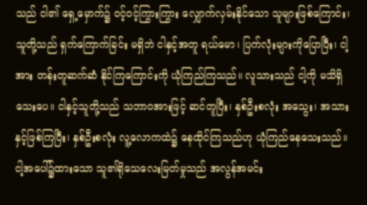သည် ငါ၏ ရှေ့မှောက်၌ ဝင့်ဝင့်ကြွားကြွား လျှောက်လှမ်းနိုင်သော သူများဖြစ်ကြောင်း၊ သူတို့သည် ရှက်ကြောက်ခြင်း မရှိဘဲ ငါနှင့်အတူ ရယ်မော၊ ပြက်လုံးများကိုပြောပြီး၊ ငါ့အား တန်းတူဆက်ဆံ နိုင်ကြကြောင်းကို ယုံကြည်ကြသည်။ လူသားသည် ငါ့ကို မသိရှိသေးပေ။ ငါနှင့်သူတို့သည် သဘာဝအားဖြင့် ဆင်တူပြီး၊ နှစ်ဦးစလုံး အသွေး၊ အသားနှင့်ဖြစ်ကြပြီး၊ နှစ်ဦးစလုံး လူ့လောကထဲ၌ နေထိုင်ကြသည်ဟု ယုံကြည်နေသေးသည်။ ငါ့အပေါ်၌ထားသော သူ၏ရိုသေလေးမြတ်မှုသည် အလွန်အမင်း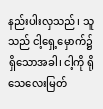နည်းပါးလှသည်၊ သူသည် ငါ့ရှေ့မှောက်၌ ရှိသောအခါ၊ ငါ့ကို ရိုသေလေးမြတ်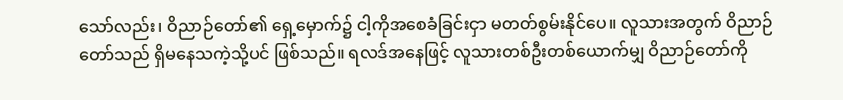သော်လည်း၊ ဝိညာဉ်တော်၏ ရှေ့မှောက်၌ ငါ့ကိုအစေခံခြင်းငှာ မတတ်စွမ်းနိုင်ပေ။ လူသားအတွက် ဝိညာဉ်တော်သည် ရှိမနေသကဲ့သို့ပင် ဖြစ်သည်။ ရလဒ်အနေဖြင့် လူသားတစ်ဦးတစ်ယောက်မျှ ဝိညာဉ်တော်ကို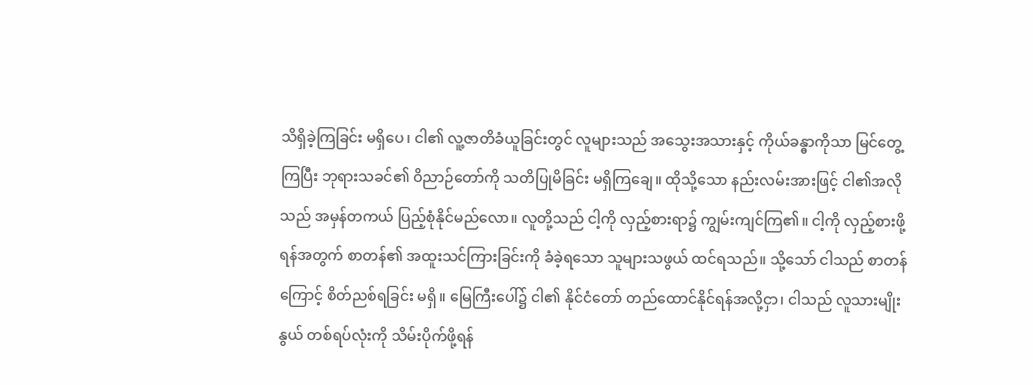သိရှိခဲ့ကြခြင်း မရှိပေ၊ ငါ၏ လူ့ဇာတိခံယူခြင်းတွင် လူများသည် အသွေးအသားနှင့် ကိုယ်ခန္ဓာကိုသာ မြင်တွေ့ကြပြီး ဘုရားသခင်၏ ဝိညာဉ်တော်ကို သတိပြုမိခြင်း မရှိကြချေ။ ထိုသို့သော နည်းလမ်းအားဖြင့် ငါ၏အလိုသည် အမှန်တကယ် ပြည့်စုံနိုင်မည်လော။ လူတို့သည် ငါ့ကို လှည့်စားရာ၌ ကျွမ်းကျင်ကြ၏။ ငါ့ကို လှည့်စားဖို့ရန်အတွက် စာတန်၏ အထူးသင်ကြားခြင်းကို ခံခဲ့ရသော သူများသဖွယ် ထင်ရသည်။ သို့သော် ငါသည် စာတန်ကြောင့် စိတ်ညစ်ရခြင်း မရှိ။ မြေကြီးပေါ်၌ ငါ၏ နိုင်ငံတော် တည်ထောင်နိုင်ရန်အလို့ငှာ၊ ငါသည် လူသားမျိုးနွယ် တစ်ရပ်လုံးကို သိမ်းပိုက်ဖို့ရန်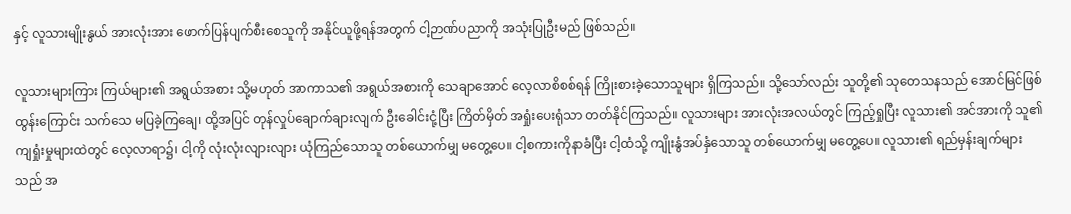နှင့် လူသားမျိုးနွယ် အားလုံးအား ဖောက်ပြန်ပျက်စီးစေသူကို အနိုင်ယူဖို့ရန်အတွက် ငါ့ဉာဏ်ပညာကို အသုံးပြုဦးမည် ဖြစ်သည်။

လူသားများကြား ကြယ်များ၏ အရွယ်အစား သို့မဟုတ် အာကာသ၏ အရွယ်အစားကို သေချာအောင် လေ့လာစိစစ်ရန် ကြိုးစားခဲ့သောသူများ ရှိကြသည်။ သို့သော်လည်း သူတို့၏ သုတေသနသည် အောင်မြင်ဖြစ်ထွန်းကြောင်း သက်သေ မပြခဲ့ကြချေ၊ ထို့အပြင် တုန်လှုပ်ချောက်ချားလျက် ဦးခေါင်းငုံ့ပြီး ကြိတ်မှိတ် အရှုံးပေးရုံသာ တတ်နိုင်ကြသည်။ လူသားများ အားလုံးအလယ်တွင် ကြည့်ရှုပြီး လူသား၏ အင်အားကို သူ၏ကျရှုံးမှုများထဲတွင် လေ့လာရာ၌၊ ငါ့ကို လုံးလုံးလျားလျား ယုံကြည်သောသူ တစ်ယောက်မျှ မတွေ့ပေ။ ငါ့စကားကိုနာခံပြီး ငါ့ထံသို့ ကျိုးနွံအပ်နှံသောသူ တစ်ယောက်မျှ မတွေ့ပေ။ လူသား၏ ရည်မှန်းချက်များသည် အ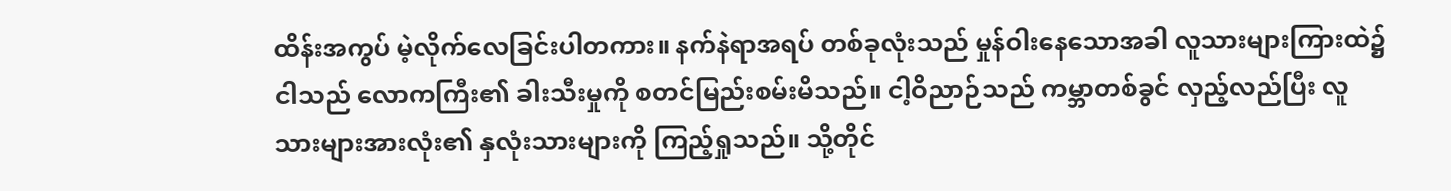ထိန်းအကွပ် မဲ့လိုက်လေခြင်းပါတကား။ နက်နဲရာအရပ် တစ်ခုလုံးသည် မှုန်ဝါးနေသောအခါ လူသားများကြားထဲ၌ ငါသည် လောကကြီး၏ ခါးသီးမှုကို စတင်မြည်းစမ်းမိသည်။ ငါ့ဝိညာဉ်သည် ကမ္ဘာတစ်ခွင် လှည့်လည်ပြီး လူသားများအားလုံး၏ နှလုံးသားများကို ကြည့်ရှုသည်။ သို့တိုင်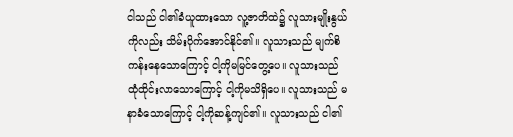ငါသည် ငါ၏ခံယူထားသော လူ့ဇာတိထဲ၌ လူသားမျိုးနွယ်ကိုလည်း သိမ်းပိုက်အောင်နိုင်၏။ လူသားသည် မျက်စိကန်းနေသောကြောင့် ငါ့ကိုမမြင်တွေ့ပေ။ လူသားသည် ထုံထိုင်းလာသောကြောင့် ငါ့ကိုမသိရှိပေ။ လူသားသည် မနာခံသောကြောင့် ငါ့ကိုဆန့်ကျင်၏။ လူသားသည် ငါ၏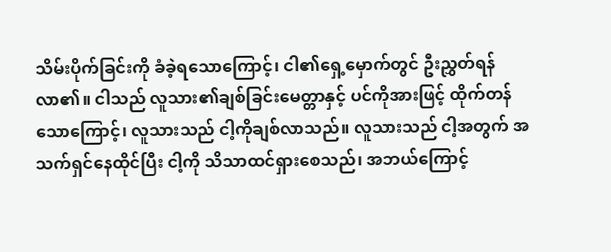သိမ်းပိုက်ခြင်းကို ခံခဲ့ရသောကြောင့်၊ ငါ၏ရှေ့မှောက်တွင် ဦးညွှတ်ရန် လာ၏။ ငါသည် လူသား၏ချစ်ခြင်းမေတ္တာနှင့် ပင်ကိုအားဖြင့် ထိုက်တန်သောကြောင့်၊ လူသားသည် ငါ့ကိုချစ်လာသည်။ လူသားသည် ငါ့အတွက် အသက်ရှင်နေထိုင်ပြီး ငါ့ကို သိသာထင်ရှားစေသည်၊ အဘယ်ကြောင့်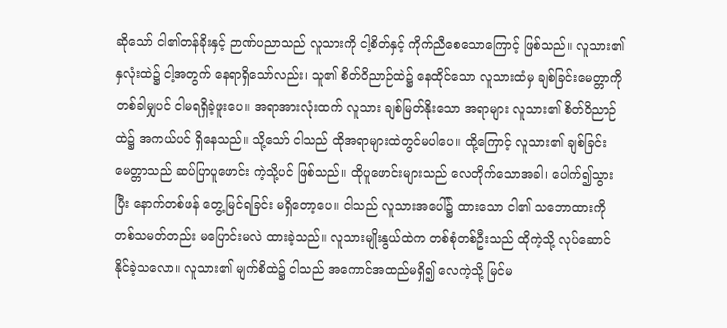ဆိုသော် ငါ၏တန်ခိုးနှင့် ဉာဏ်ပညာသည် လူသားကို ငါ့စိတ်နှင့် ကိုက်ညီစေသောကြောင့် ဖြစ်သည်။ လူသား၏ နှလုံးထဲ၌ ငါ့အတွက် နေရာရှိသော်လည်း၊ သူ၏ စိတ်ဝိညာဉ်ထဲ၌ နေထိုင်သော လူသားထံမှ ချစ်ခြင်းမေတ္တာကို တစ်ခါမျှပင် ငါမရရှိခဲ့ဖူးပေ။ အရာအားလုံးထက် လူသား ချစ်မြတ်နိုးသော အရာများ လူသား၏ စိတ်ဝိညာဉ်ထဲ၌ အကယ်ပင် ရှိနေသည်။ သို့သော် ငါသည် ထိုအရာများထဲတွင်မပါပေ။ ထို့ကြောင့် လူသား၏ ချစ်ခြင်းမေတ္တာသည် ဆပ်ပြာပူဖောင်း ကဲ့သို့ပင် ဖြစ်သည်။ ထိုပူဖောင်းများသည် လေတိုက်သောအခါ၊ ပေါက်၍သွားပြီး နောက်တစ်ဖန် တွေ့မြင်ရခြင်း မရှိတော့ပေ။ ငါသည် လူသားအပေါ်၌ ထားသော ငါ၏ သဘောထားကို တစ်သမတ်တည်း မပြောင်းမလဲ ထားခဲ့သည်။ လူသားမျိုးနွယ်ထဲက တစ်စုံတစ်ဦးသည် ထိုကဲ့သို့ လုပ်ဆောင် နိုင်ခဲ့သလော။ လူသား၏ မျက်စိထဲ၌ ငါသည် အကောင်အထည်မရှိ၍ လေကဲ့သို့ မြင်မ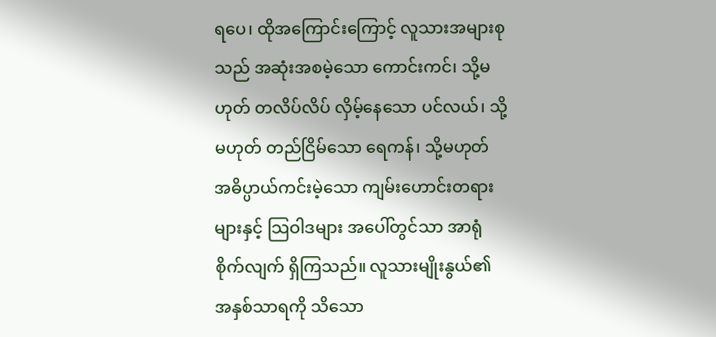ရပေ၊ ထိုအကြောင်းကြောင့် လူသားအများစုသည် အဆုံးအစမဲ့သော ကောင်းကင်၊ သို့မဟုတ် တလိပ်လိပ် လှိမ့်နေသော ပင်လယ်၊ သို့မဟုတ် တည်ငြိမ်သော ရေကန်၊ သို့မဟုတ် အဓိပ္ပာယ်ကင်းမဲ့သော ကျမ်းဟောင်းတရားများနှင့် သြဝါဒများ အပေါ်တွင်သာ အာရုံစိုက်လျက် ရှိကြသည်။ လူသားမျိုးနွယ်၏ အနှစ်သာရကို သိသော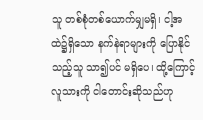သူ တစ်စုံတစ်ယောက်မျှမရှိ၊ ငါ့အထဲ၌ရှိသော နက်နဲရာများကို ပြောနိုင်သည့်သူ သာ၍ပင် မရှိပေ၊ ထို့ကြောင့် လူသားကို ငါတောင်းဆိုသည်ဟု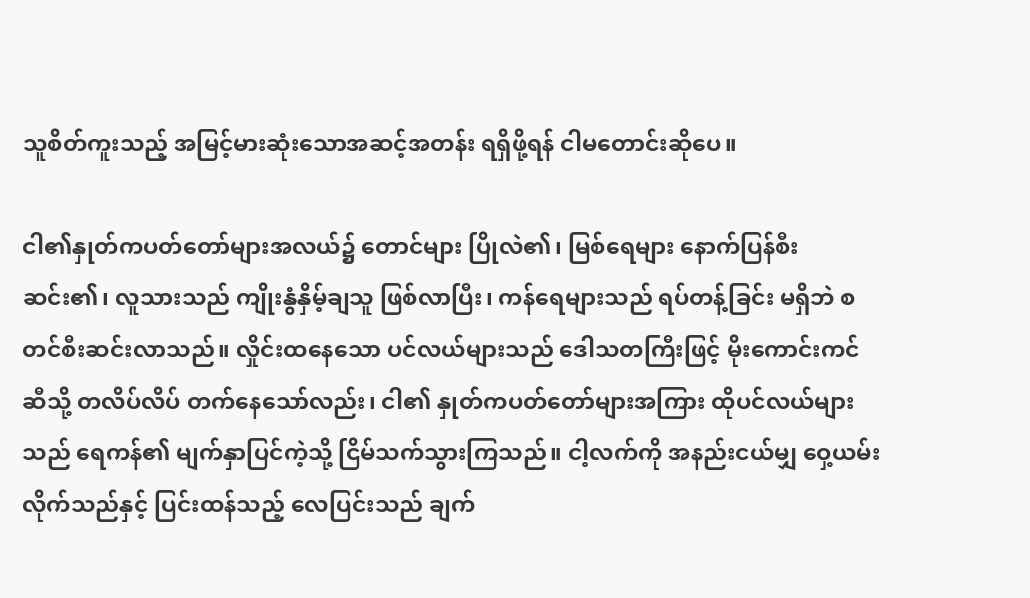သူစိတ်ကူးသည့် အမြင့်မားဆုံးသောအဆင့်အတန်း ရရှိဖို့ရန် ငါမတောင်းဆိုပေ။

ငါ၏နှုတ်ကပတ်တော်များအလယ်၌ တောင်များ ပြိုလဲ၏၊ မြစ်ရေများ နောက်ပြန်စီးဆင်း၏၊ လူသားသည် ကျိုးနွံနှိမ့်ချသူ ဖြစ်လာပြီး၊ ကန်ရေများသည် ရပ်တန့်ခြင်း မရှိဘဲ စတင်စီးဆင်းလာသည်။ လှိုင်းထနေသော ပင်လယ်များသည် ဒေါသတကြီးဖြင့် မိုးကောင်းကင်ဆီသို့ တလိပ်လိပ် တက်နေသော်လည်း၊ ငါ၏ နှုတ်ကပတ်တော်များအကြား ထိုပင်လယ်များသည် ရေကန်၏ မျက်နှာပြင်ကဲ့သို့ ငြိမ်သက်သွားကြသည်။ ငါ့လက်ကို အနည်းငယ်မျှ ဝှေ့ယမ်းလိုက်သည်နှင့် ပြင်းထန်သည့် လေပြင်းသည် ချက်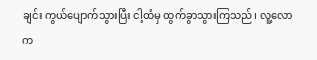ချင်း ကွယ်ပျောက်သွားပြီး ငါ့ထံမှ ထွက်ခွာသွားကြသည်၊ လူ့လောက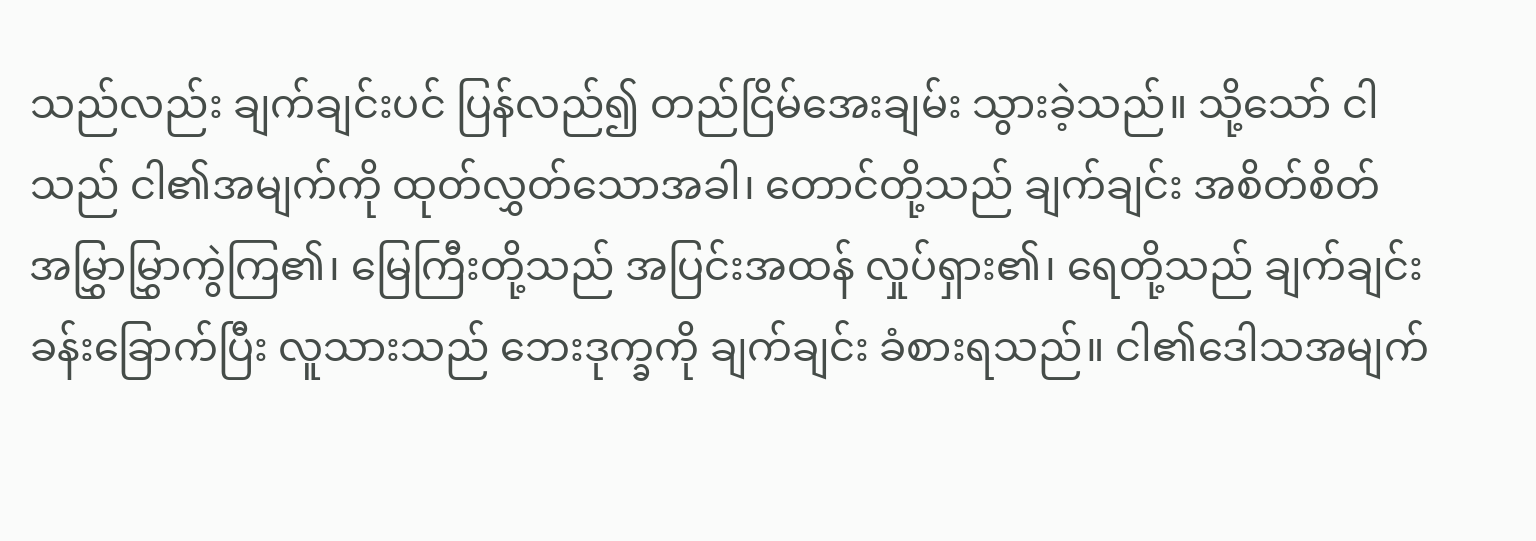သည်လည်း ချက်ချင်းပင် ပြန်လည်၍ တည်ငြိမ်အေးချမ်း သွားခဲ့သည်။ သို့သော် ငါသည် ငါ၏အမျက်ကို ထုတ်လွှတ်သောအခါ၊ တောင်တို့သည် ချက်ချင်း အစိတ်စိတ် အမြွှာမြွှာကွဲကြ၏၊ မြေကြီးတို့သည် အပြင်းအထန် လှုပ်ရှား၏၊ ရေတို့သည် ချက်ချင်း ခန်းခြောက်ပြီး လူသားသည် ဘေးဒုက္ခကို ချက်ချင်း ခံစားရသည်။ ငါ၏ဒေါသအမျက်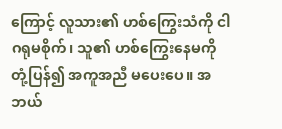ကြောင့် လူသား၏ ဟစ်ကြွေးသံကို ငါဂရုမစိုက်၊ သူ၏ ဟစ်ကြွေးနေမကို တုံ့ပြန်၍ အကူအညီ မပေးပေ။ အဘယ်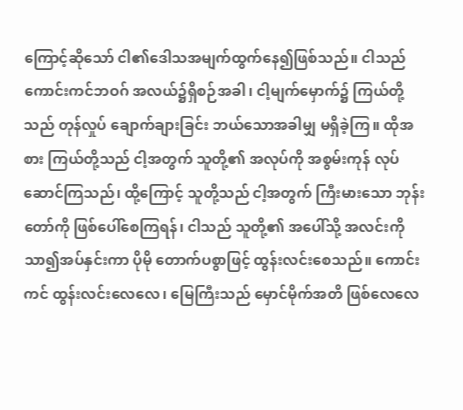ကြောင့်ဆိုသော် ငါ၏ဒေါသအမျက်ထွက်နေ၍ဖြစ်သည်။ ငါသည် ကောင်းကင်ဘဝဂ် အလယ်၌ရှိစဉ်အခါ၊ ငါ့မျက်မှောက်၌ ကြယ်တို့သည် တုန်လှုပ် ချောက်ချားခြင်း ဘယ်သောအခါမျှ မရှိခဲ့ကြ။ ထိုအစား ကြယ်တို့သည် ငါ့အတွက် သူတို့၏ အလုပ်ကို အစွမ်းကုန် လုပ်ဆောင်ကြသည်၊ ထို့ကြောင့် သူတို့သည် ငါ့အတွက် ကြီးမားသော ဘုန်းတော်ကို ဖြစ်ပေါ်စေကြရန်၊ ငါသည် သူတို့၏ အပေါ်သို့ အလင်းကို သာ၍အပ်နှင်းကာ ပိုမို တောက်ပစွာဖြင့် ထွန်းလင်းစေသည်။ ကောင်းကင် ထွန်းလင်းလေလေ၊ မြေကြီးသည် မှောင်မိုက်အတိ ဖြစ်လေလေ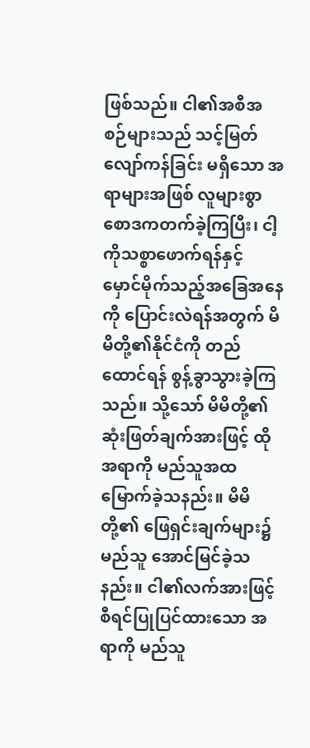ဖြစ်သည်။ ငါ၏အစီအစဉ်များသည် သင့်မြတ်လျော်ကန်ခြင်း မရှိသော အရာများအဖြစ် လူများစွာ စောဒကတက်ခဲ့ကြပြီး၊ ငါ့ကိုသစ္စာဖောက်ရန်နှင့် မှောင်မိုက်သည့်အခြေအနေကို ပြောင်းလဲရန်အတွက် မိမိတို့၏နိုင်ငံကို တည်ထောင်ရန် စွန့်ခွာသွားခဲ့ကြသည်။ သို့သော် မိမိတို့၏ ဆုံးဖြတ်ချက်အားဖြင့် ထိုအရာကို မည်သူအထမြောက်ခဲ့သနည်း။ မိမိတို့၏ ဖြေရှင်းချက်များ၌ မည်သူ အောင်မြင်ခဲ့သနည်း။ ငါ၏လက်အားဖြင့် စီရင်ပြုပြင်ထားသော အရာကို မည်သူ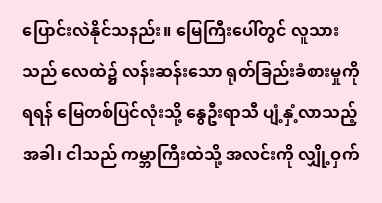ပြောင်းလဲနိုင်သနည်း။ မြေကြီးပေါ်တွင် လူသားသည် လေထဲ၌ လန်းဆန်းသော ရုတ်ခြည်းခံစားမှုကို ရရန် မြေတစ်ပြင်လုံးသို့ နွေဦးရာသီ ပျံ့နှံ့လာသည့်အခါ၊ ငါသည် ကမ္ဘာကြီးထဲသို့ အလင်းကို လျှို့ဝှက်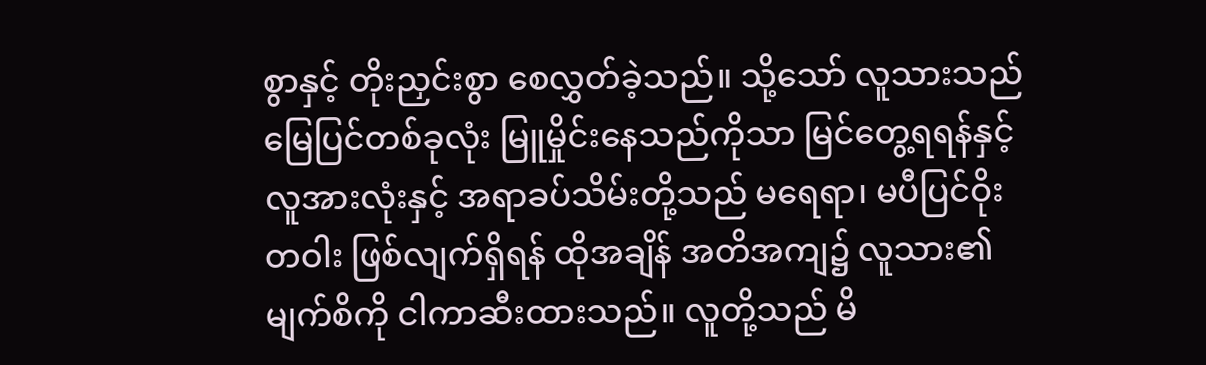စွာနှင့် တိုးညှင်းစွာ စေလွှတ်ခဲ့သည်။ သို့သော် လူသားသည် မြေပြင်တစ်ခုလုံး မြူမှိုင်းနေသည်ကိုသာ မြင်တွေ့ရရန်နှင့် လူအားလုံးနှင့် အရာခပ်သိမ်းတို့သည် မရေရာ၊ မပီပြင်ဝိုးတဝါး ဖြစ်လျက်ရှိရန် ထိုအချိန် အတိအကျ၌ လူသား၏ မျက်စိကို ငါကာဆီးထားသည်။ လူတို့သည် မိ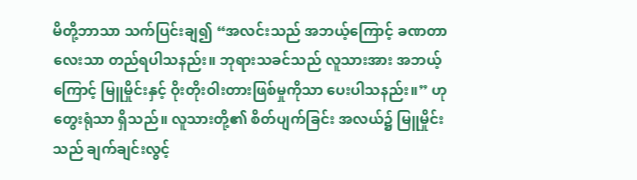မိတို့ဘာသာ သက်ပြင်းချ၍ “အလင်းသည် အဘယ့်ကြောင့် ခဏတာလေးသာ တည်ရပါသနည်း။ ဘုရားသခင်သည် လူသားအား အဘယ့်ကြောင့် မြူမှိုင်းနှင့် ဝိုးတိုးဝါးတားဖြစ်မှုကိုသာ ပေးပါသနည်း။” ဟု တွေးရုံသာ ရှိသည်။ လူသားတို့၏ စိတ်ပျက်ခြင်း အလယ်၌ မြူမှိုင်းသည် ချက်ချင်းလွင့်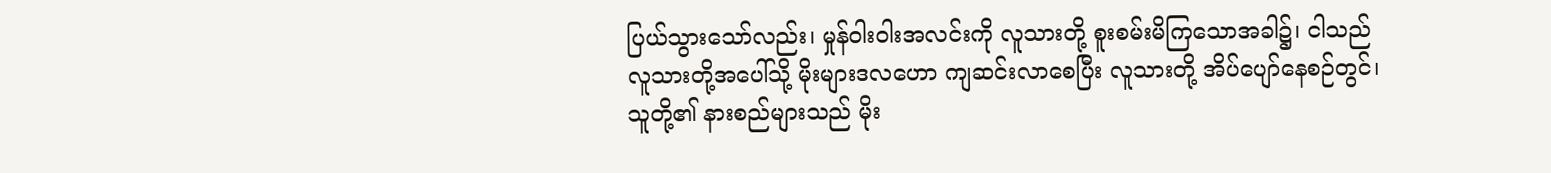ပြယ်သွားသော်လည်း၊ မှုန်ဝါးဝါးအလင်းကို လူသားတို့ စူးစမ်းမိကြသောအခါ၌၊ ငါသည် လူသားတို့အပေါ်သို့ မိုးများဒလဟော ကျဆင်းလာစေပြီး လူသားတို့ အိပ်ပျော်နေစဉ်တွင်၊ သူတို့၏ နားစည်များသည် မိုး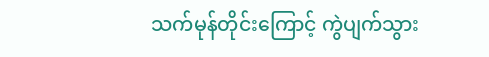သက်မုန်တိုင်းကြောင့် ကွဲပျက်သွား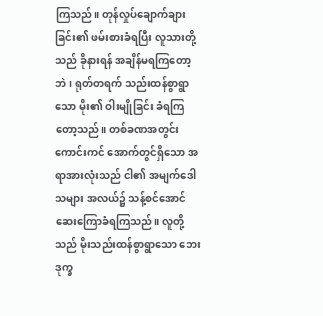ကြသည်။ တုန်လှုပ်ချောက်ချားခြင်း၏ ဖမ်းစားခံရပြီး လူသားတို့သည် ခိုနားရန် အချိန်မရကြတော့ဘဲ၊ ရုတ်တရက် သည်းထန်စွာရွာသော မိုး၏ ဝါးမျိုခြင်း ခံရကြတော့သည်။ တစ်ခဏအတွင်း ကောင်းကင် အောက်တွင်ရှိသော အရာအားလုံးသည် ငါ၏ အမျက်ဒေါသများ အလယ်၌ သန့်စင်အောင် ဆေးကြောခံရကြသည်။ လူတို့သည် မိုးသည်းထန်စွာရွာသော ဘေးဒုက္ခ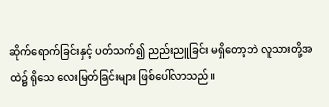ဆိုက်ရောက်ခြင်းနှင့် ပတ်သက်၍ ညည်းညူခြင်း မရှိတော့ဘဲ လူသားတို့အထဲ၌ ရိုသေ လေးမြတ်ခြင်းများ ဖြစ်ပေါ်လာသည်။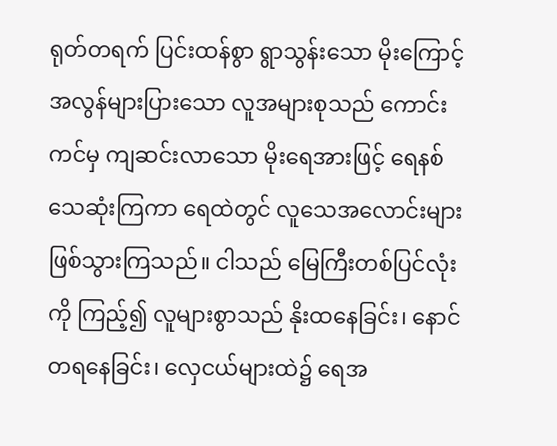ရုတ်တရက် ပြင်းထန်စွာ ရွာသွန်းသော မိုးကြောင့် အလွန်များပြားသော လူအများစုသည် ကောင်းကင်မှ ကျဆင်းလာသော မိုးရေအားဖြင့် ရေနစ် သေဆုံးကြကာ ရေထဲတွင် လူသေအလောင်းများ ဖြစ်သွားကြသည်။ ငါသည် မြေကြီးတစ်ပြင်လုံးကို ကြည့်၍ လူများစွာသည် နိုးထနေခြင်း၊ နောင်တရနေခြင်း၊ လှေငယ်များထဲ၌ ရေအ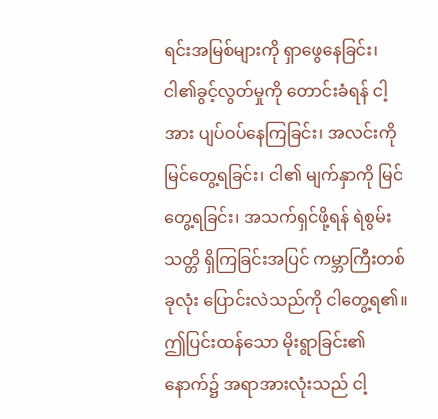ရင်းအမြစ်များကို ရှာဖွေနေခြင်း၊ ငါ၏ခွင့်လွတ်မှုကို တောင်းခံရန် ငါ့အား ပျပ်ဝပ်နေကြခြင်း၊ အလင်းကို မြင်တွေ့ရခြင်း၊ ငါ၏ မျက်နှာကို မြင်တွေ့ရခြင်း၊ အသက်ရှင်ဖို့ရန် ရဲစွမ်းသတ္တိ ရှိကြခြင်းအပြင် ကမ္ဘာကြီးတစ်ခုလုံး ပြောင်းလဲသည်ကို ငါတွေ့ရ၏။ ဤပြင်းထန်သော မိုးရွာခြင်း၏ နောက်၌ အရာအားလုံးသည် ငါ့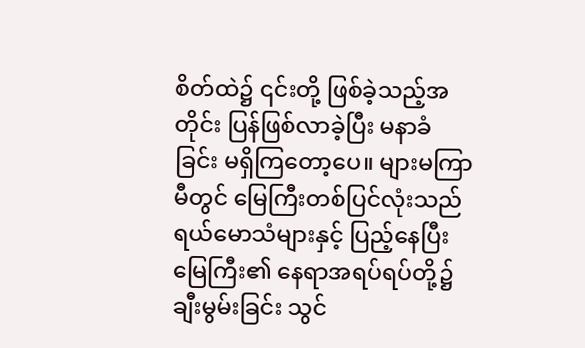စိတ်ထဲ၌ ၎င်းတို့ ဖြစ်ခဲ့သည့်အတိုင်း ပြန်ဖြစ်လာခဲ့ပြီး မနာခံခြင်း မရှိကြတော့ပေ။ များမကြာမီတွင် မြေကြီးတစ်ပြင်လုံးသည် ရယ်မောသံများနှင့် ပြည့်နေပြီး မြေကြီး၏ နေရာအရပ်ရပ်တို့၌ ချီးမွမ်းခြင်း သွင်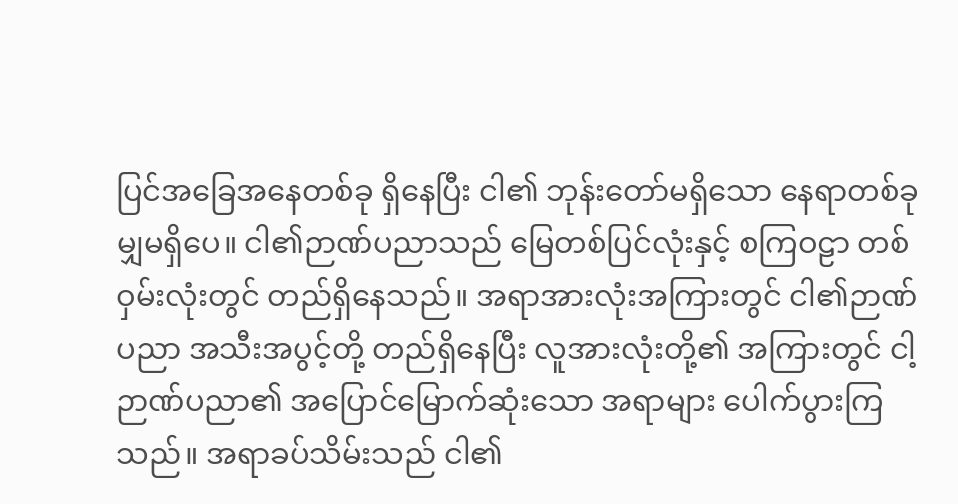ပြင်အခြေအနေတစ်ခု ရှိနေပြီး ငါ၏ ဘုန်းတော်မရှိသော နေရာတစ်ခုမျှမရှိပေ။ ငါ၏ဉာဏ်ပညာသည် မြေတစ်ပြင်လုံးနှင့် စကြဝဠာ တစ်ဝှမ်းလုံးတွင် တည်ရှိနေသည်။ အရာအားလုံးအကြားတွင် ငါ၏ဉာဏ်ပညာ အသီးအပွင့်တို့ တည်ရှိနေပြီး လူအားလုံးတို့၏ အကြားတွင် ငါ့ဉာဏ်ပညာ၏ အပြောင်မြောက်ဆုံးသော အရာများ ပေါက်ပွားကြသည်။ အရာခပ်သိမ်းသည် ငါ၏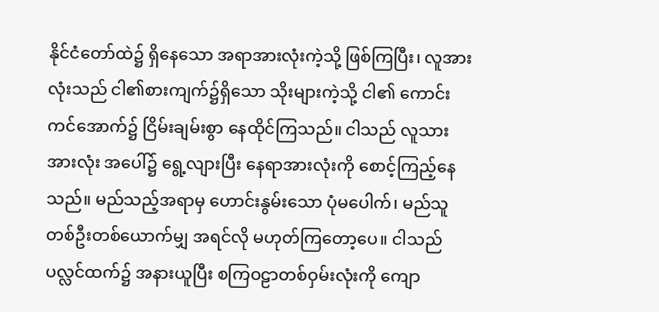နိုင်ငံတော်ထဲ၌ ရှိနေသော အရာအားလုံးကဲ့သို့ ဖြစ်ကြပြီး၊ လူအားလုံးသည် ငါ၏စားကျက်၌ရှိသော သိုးများကဲ့သို့ ငါ၏ ကောင်းကင်အောက်၌ ငြိမ်းချမ်းစွာ နေထိုင်ကြသည်။ ငါသည် လူသားအားလုံး အပေါ်၌ ရွေ့လျားပြီး နေရာအားလုံးကို စောင့်ကြည့်နေသည်။ မည်သည့်အရာမှ ဟောင်းနွမ်းသော ပုံမပေါက်၊ မည်သူတစ်ဦးတစ်ယောက်မျှ အရင်လို မဟုတ်ကြတော့ပေ။ ငါသည် ပလ္လင်ထက်၌ အနားယူပြီး စကြဝဠာတစ်ဝှမ်းလုံးကို ကျော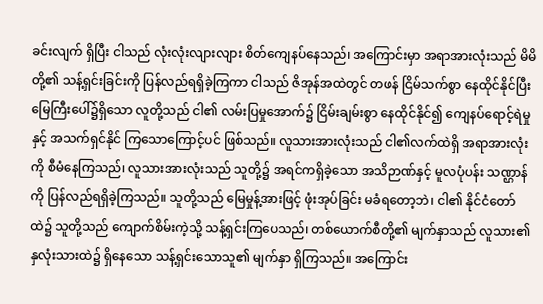ခင်းလျက် ရှိပြီး ငါသည် လုံးလုံးလျားလျား စိတ်ကျေနပ်နေသည်၊ အကြောင်းမှာ အရာအားလုံးသည် မိမိတို့၏ သန့်ရှင်းခြင်းကို ပြန်လည်ရရှိခဲ့ကြကာ ငါသည် ဇိအုန်အထဲတွင် တဖန် ငြိမ်သက်စွာ နေထိုင်နိုင်ပြီး မြေကြီးပေါ်၌ရှိသော လူတို့သည် ငါ၏ လမ်းပြမှုအောက်၌ ငြိမ်းချမ်းစွာ နေထိုင်နိုင်၍ ကျေနပ်ရောင့်ရဲမှုနှင့် အသက်ရှင်နိုင် ကြသောကြောင့်ပင် ဖြစ်သည်။ လူသားအားလုံးသည် ငါ၏လက်ထဲရှိ အရာအားလုံးကို စီမံနေကြသည်၊ လူသားအားလုံးသည် သူတို့၌ အရင်ကရှိခဲ့သော အသိဉာဏ်နှင့် မူလပုံပန်း သဏ္ဌာန်ကို ပြန်လည်ရရှိခဲ့ကြသည်။ သူတို့သည် မြေမှုန့်အားဖြင့် ဖုံးအုပ်ခြင်း မခံရတော့ဘဲ၊ ငါ၏ နိုင်ငံတော်ထဲ၌ သူတို့သည် ကျောက်စိမ်းကဲ့သို့ သန့်ရှင်းကြပေသည်၊ တစ်ယောက်စီတို့၏ မျက်နှာသည် လူသား၏နှလုံးသားထဲ၌ ရှိနေသော သန့်ရှင်းသောသူ၏ မျက်နှာ ရှိကြသည်။ အကြောင်း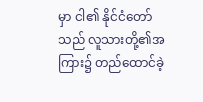မှာ ငါ၏ နိုင်ငံတော်သည် လူသားတို့၏အကြား၌ တည်ထောင်ခဲ့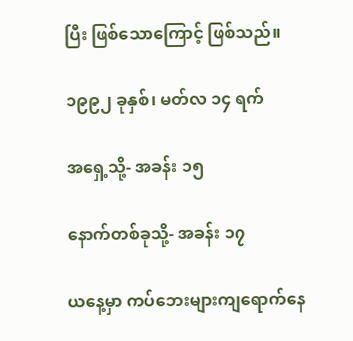ပြီး ဖြစ်သောကြောင့် ဖြစ်သည်။

၁၉၉၂ ခုနှစ်၊ မတ်လ ၁၄ ရက်

အရှေ့သို့- အခန်း ၁၅

နောက်တစ်ခုသို့- အခန်း ၁၇

ယနေ့မှာ ကပ်ဘေးများကျရောက်နေ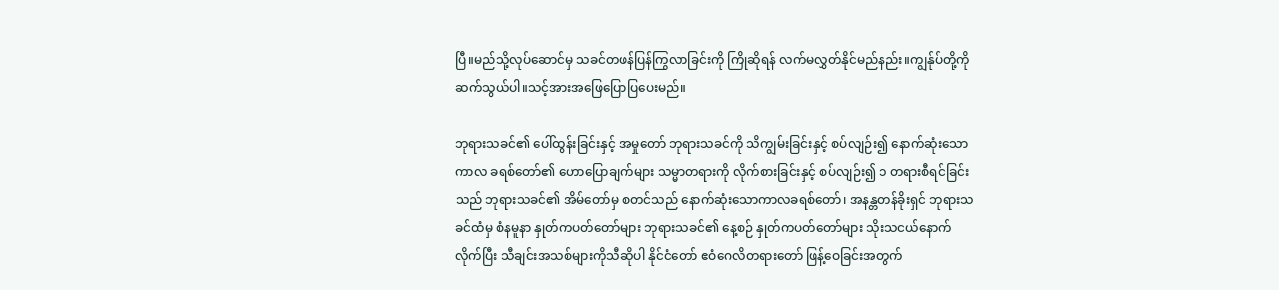ပြီ။မည်သို့လုပ်ဆောင်မှ သခင်တဖန်ပြန်ကြွလာခြင်းကို ကြိုဆိုရန် လက်မလွှတ်နိုင်မည်နည်း။ကျွန်ုပ်တို့ကိုဆက်သွယ်ပါ။သင့်အားအဖြေပြောပြပေးမည်။

ဘုရားသခင်၏ ပေါ်ထွန်းခြင်းနှင့် အမှုတော် ဘုရားသခင်ကို သိကျွမ်းခြင်းနှင့် စပ်လျဉ်း၍ နောက်ဆုံးသော ကာလ ခရစ်တော်၏ ဟောပြောချက်များ သမ္မာတရားကို လိုက်စားခြင်းနှင့် စပ်လျဉ်း၍ ၁ တရားစီရင်ခြင်းသည် ဘုရားသခင်၏ အိမ်တော်မှ စတင်သည် နောက်ဆုံးသောကာလခရစ်တော်၊ အနန္တတန်ခိုးရှင် ဘုရားသခင်ထံမှ စံနမူနာ နှုတ်ကပတ်တော်များ ဘုရားသခင်၏ နေ့စဉ် နှုတ်ကပတ်တော်များ သိုးသငယ်နောက်လိုက်ပြီး သီချင်းအသစ်များကိုသီဆိုပါ နိုင်ငံတော် ဧဝံဂေလိတရားတော် ဖြန့်ဝေခြင်းအတွက်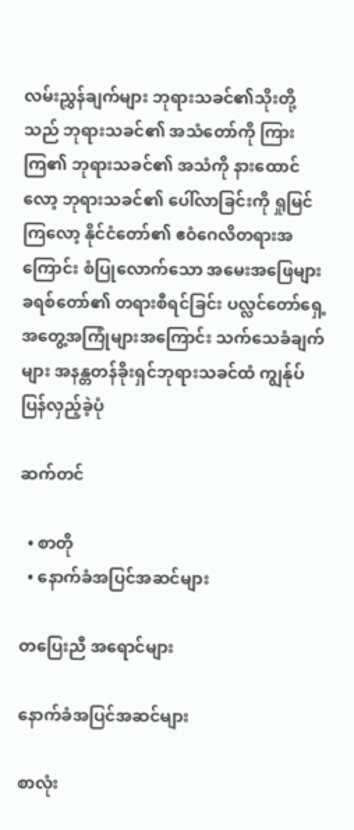လမ်းညွှန်ချက်များ ဘုရားသခင်၏သိုးတို့သည် ဘုရားသခင်၏ အသံတော်ကို ကြားကြ၏ ဘုရားသခင်၏ အသံကို နားထောင်လော့ ဘုရားသခင်၏ ပေါ်လာခြင်းကို ရှုမြင်ကြလော့ နိုင်ငံတော်၏ ဧဝံဂေလိတရားအကြောင်း စံပြုလောက်သော အမေးအဖြေများ ခရစ်တော်၏ တရားစီရင်ခြင်း ပလ္လင်တော်ရှေ့ အတွေ့အကြုံများအကြောင်း သက်သေခံချက်များ အနန္တတန်ခိုးရှင်ဘုရားသခင်ထံ ကျွန်ုပ်ပြန်လှည့်ခဲ့ပုံ

ဆက်တင်

  • စာတို
  • နောက်ခံအပြင်အဆင်များ

တပြေးညီ အရောင်များ

နောက်ခံအပြင်အဆင်များ

စာလုံး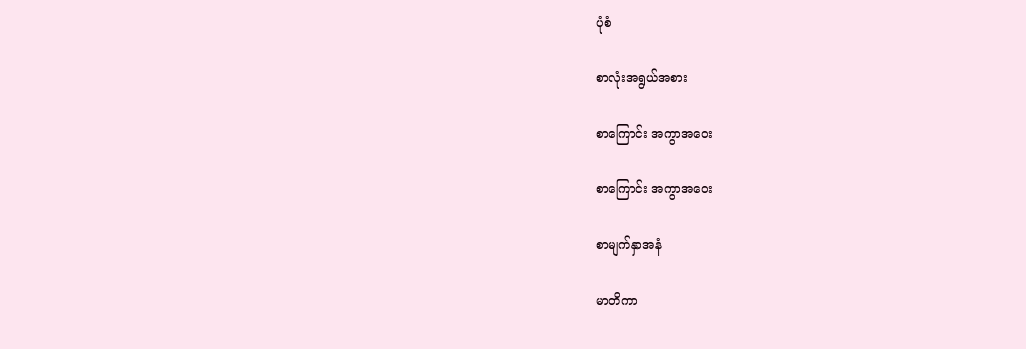ပုံစံ

စာလုံးအရွယ်အစား

စာကြောင်း အကွာအဝေး

စာကြောင်း အကွာအဝေး

စာမျက်နှာအနံ

မာတိကာ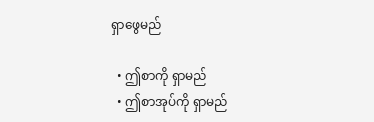ရှာဖွေမည်

  • ဤစာကို ရှာမည်
  • ဤစာအုပ်ကို ရှာမည်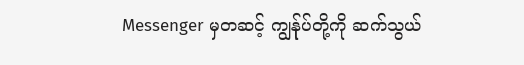Messenger မှတဆင့် ကျွန်ုပ်တို့ကို ဆက်သွယ်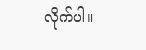လိုက်ပါ။